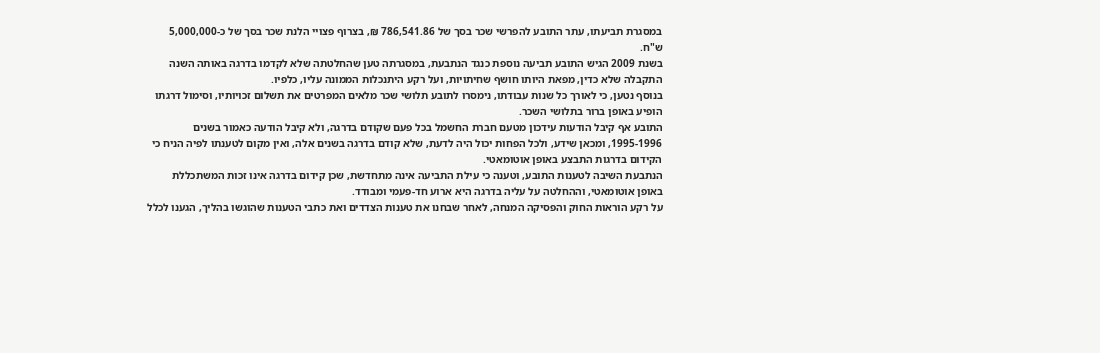במסגרת תביעתו, עתר התובע להפרשי שכר בסך של 786,541.86 ₪, בצרוף פצויי הלנת שכר בסך של כ-5,000,000 ש"ח.
בשנת 2009 הגיש התובע תביעה נוספת כנגד הנתבעת, במסגרתה טען שהחלטתה שלא לקדמו בדרגה באותה השנה התקבלה שלא כדין, מפאת היותו חושף שחיתויות, ועל רקע היתנכלות הממונה עליו, כלפיו.
בנוסף נטען, כי לאורך כל שנות עבודתו, נימסרו לתובע תלושי שכר מלאים המפרטים את תשלום זכויותיו, וסימול דרגתו הופיע באופן ברור בתלושי השכר.
התובע אף קיבל הודעות עידכון מטעם חברת החשמל בכל פעם שקודם בדרגה, ולא קיבל הודעה כאמור בשנים 1995-1996, ומכאן שידע, ולכל הפחות יכול היה לדעת, שלא קודם בדרגה בשנים אלה, ואין מקום לטענתו לפיה הניח כי הקידום בדרגות התבצע באופן אוטומאטי.
הנתבעת השיבה לטענות התובע, וטענה כי עילת התביעה אינה מתחדשת, שכן קידום בדרגה אינו זכות המשתכללת באופן אוטומאטי, וההחלטה על עליה בדרגה היא ארוע חד-פעמי ומבודד.
על רקע הוראות החוק והפסיקה המנחה, לאחר שבחנו את טענות הצדדים ואת כתבי הטענות שהוגשו בהליך, הגענו לכלל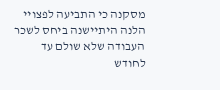מסקנה כי התביעה לפצויי הלנה היתיישנה ביחס לשכר העבודה שלא שולם עד לחודש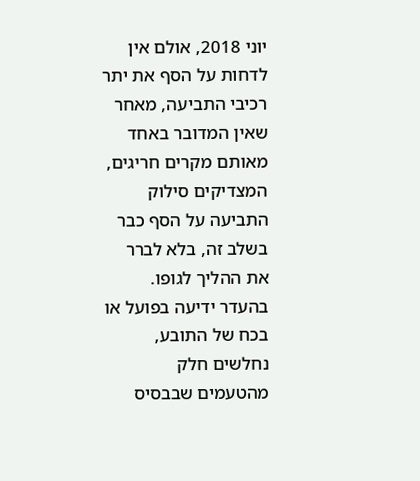יוני 2018, אולם אין לדחות על הסף את יתר רכיבי התביעה, מאחר שאין המדובר באחד מאותם מקרים חריגים, המצדיקים סילוק התביעה על הסף כבר בשלב זה, בלא לברר את ההליך לגופו.
בהעדר ידיעה בפועל או בכח של התובע, נחלשים חלק מהטעמים שבבסיס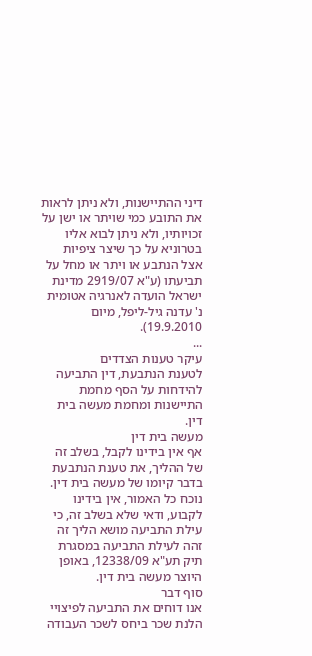דיני ההתיישנות, ולא ניתן לראות את התובע כמי שויתר או ישן על זכויותיו, ולא ניתן לבוא אליו בטרוניא על כך שיצר ציפיות אצל הנתבע או ויתר או מחל על תביעתו (ע"א 2919/07 מדינת ישראל הועדה לאנרגיה אטומית נ' עדנה גיל-ליפל, מיום 19.9.2010).
...
עיקר טענות הצדדים
לטענת הנתבעת, דין התביעה להידחות על הסף מחמת התיישנות ומחמת מעשה בית דין.
מעשה בית דין
אף אין בידינו לקבל, בשלב זה של ההליך, את טענת הנתבעת בדבר קיומו של מעשה בית דין.
נוכח כל האמור, אין בידינו לקבוע, ודאי שלא בשלב זה, כי עילת התביעה מושא הליך זה זהה לעילת התביעה במסגרת תיק תע"א 12338/09, באופן היוצר מעשה בית דין.
סוף דבר
אנו דוחים את התביעה לפיצויי הלנת שכר ביחס לשכר העבודה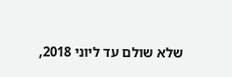שלא שולם עד ליוני 2018,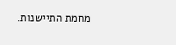מחמת התיישנות.